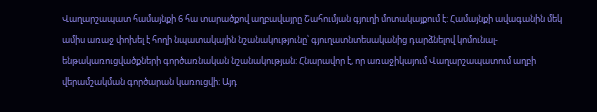Վաղարշապատ համայնքի 6 հա տարածքով աղբավայրը Շահումյան գյուղի մոտակայքում է: Համայնքի ավագանին մեկ ամիս առաջ փոխել է հողի նպատակային նշանակությունը՝ գյուղատնտեսականից դարձնելով կոմունալ-ենթակառուցվածքների գործառնական նշանակության: Հնարավոր է, որ առաջիկայում Վաղարշապատում աղբի վերամշակման գործարան կառուցվի։ Այդ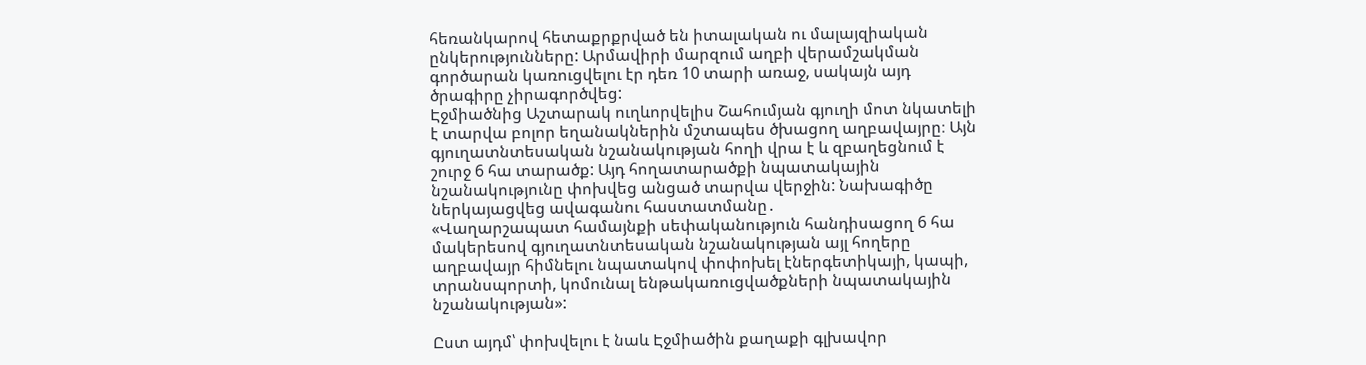հեռանկարով հետաքրքրված են իտալական ու մալայզիական ընկերությունները: Արմավիրի մարզում աղբի վերամշակման գործարան կառուցվելու էր դեռ 10 տարի առաջ, սակայն այդ ծրագիրը չիրագործվեց:
Էջմիածնից Աշտարակ ուղևորվելիս Շահումյան գյուղի մոտ նկատելի է տարվա բոլոր եղանակներին մշտապես ծխացող աղբավայրը։ Այն գյուղատնտեսական նշանակության հողի վրա է և զբաղեցնում է շուրջ 6 հա տարածք: Այդ հողատարածքի նպատակային նշանակությունը փոխվեց անցած տարվա վերջին: Նախագիծը ներկայացվեց ավագանու հաստատմանը․
«Վաղարշապատ համայնքի սեփականություն հանդիսացող 6 հա մակերեսով գյուղատնտեսական նշանակության այլ հողերը աղբավայր հիմնելու նպատակով փոփոխել էներգետիկայի, կապի, տրանսպորտի, կոմունալ ենթակառուցվածքների նպատակային նշանակության»:

Ըստ այդմ՝ փոխվելու է նաև Էջմիածին քաղաքի գլխավոր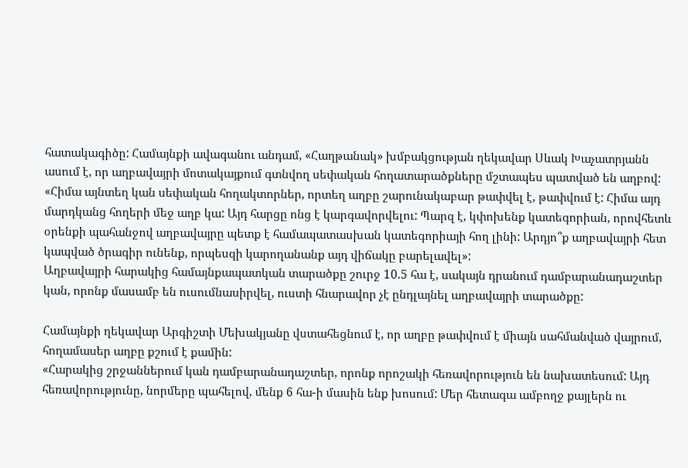հատակագիծը: Համայնքի ավագանու անդամ, «Հաղթանակ» խմբակցության ղեկավար Սևակ Խաչատրյանն ասում է, որ աղբավայրի մոտակայքում գտնվող սեփական հողատարածքները մշտապես պատված են աղբով:
«Հիմա այնտեղ կան սեփական հողակտորներ, որտեղ աղբը շարունակաբար թափվել է, թափվում է: Հիմա այդ մարդկանց հողերի մեջ աղբ կա: Այդ հարցը ոնց է կարգավորվելու: Պարզ է, կփոխենք կատեգորիան, որովհետև օրենքի պահանջով աղբավայրը պետք է համապատասխան կատեգորիայի հող լինի: Արդյո՞ք աղբավայրի հետ կապված ծրագիր ունենք, որպեսզի կարողանանք այդ վիճակը բարելավել»:
Աղբավայրի հարակից համայնքապատկան տարածքը շուրջ 10.5 հա է, սակայն դրանում դամբարանադաշտեր կան, որոնք մասամբ են ուսումնասիրվել, ուստի հնարավոր չէ ընդլայնել աղբավայրի տարածքը:

Համայնքի ղեկավար Արգիշտի Մեխակյանը վստահեցնում է, որ աղբը թափվում է միայն սահմանված վայրում, հողամասեր աղբը քշում է քամին:
«Հարակից շրջաններում կան դամբարանադաշտեր, որոնք որոշակի հեռավորություն են նախատեսում: Այդ հեռավորությունը, նորմերը պահելով, մենք 6 հա-ի մասին ենք խոսում: Մեր հետագա ամբողջ քայլերն ու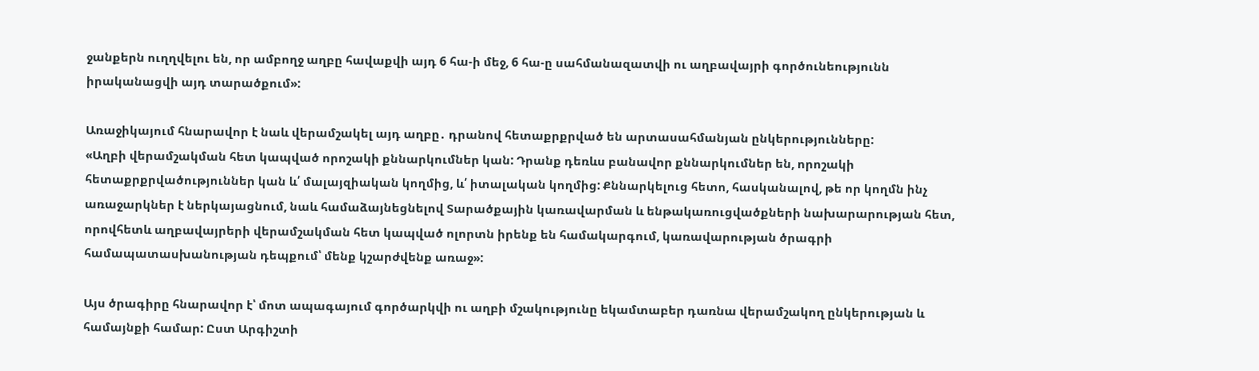ջանքերն ուղղվելու են, որ ամբողջ աղբը հավաքվի այդ 6 հա-ի մեջ, 6 հա-ը սահմանազատվի ու աղբավայրի գործունեությունն իրականացվի այդ տարածքում»:

Առաջիկայում հնարավոր է նաև վերամշակել այդ աղբը․ դրանով հետաքրքրված են արտասահմանյան ընկերությունները:
«Աղբի վերամշակման հետ կապված որոշակի քննարկումներ կան: Դրանք դեռևս բանավոր քննարկումներ են, որոշակի հետաքրքրվածություններ կան և՛ մալայզիական կողմից, և՛ իտալական կողմից: Քննարկելուց հետո, հասկանալով, թե որ կողմն ինչ առաջարկներ է ներկայացնում, նաև համաձայնեցնելով Տարածքային կառավարման և ենթակառուցվածքների նախարարության հետ, որովհետև աղբավայրերի վերամշակման հետ կապված ոլորտն իրենք են համակարգում, կառավարության ծրագրի համապատասխանության դեպքում՝ մենք կշարժվենք առաջ»:

Այս ծրագիրը հնարավոր է՝ մոտ ապագայում գործարկվի ու աղբի մշակությունը եկամտաբեր դառնա վերամշակող ընկերության և համայնքի համար: Ըստ Արգիշտի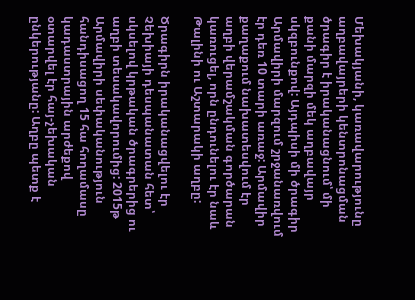Մեխակյանի, կառավարությունը աղբավայրերի կենտրոնացման ծրագիր է իրականացնում՝ մի քանի մարզի մեկ աղբավայր սկզբունքով: Այդպիսի մի ծրագիր Արմավիրի մարզում շրջանառվում էր դեռ 10 տարի առաջ: Արմավիր քաղաքում նախատեսվում էր աղբի վերամշակման գործարան կառուցել, որն ընդունելու էր նաև Թալինի ու Աշտարակի աղբը:

Ծրագիրն իրականացվելու էր Չեխիայի դեսպանատան հետ՝ սկսելով կրթական ծրագրերից ու աղբի տեսակավորումից: 2015թ Արմավիրի սեփականություն հանդիսացող 15 հա հողամասը կադաստրային արժեքով օտարվել էր հայ-չեխական ընկերությանը: Աղբը պետք է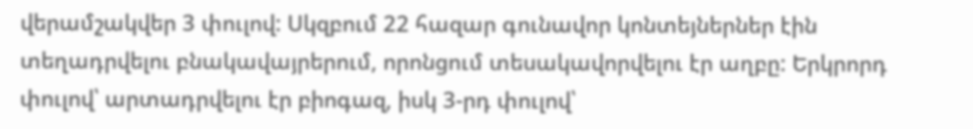վերամշակվեր 3 փուլով: Սկզբում 22 հազար գունավոր կոնտեյներներ էին տեղադրվելու բնակավայրերում, որոնցում տեսակավորվելու էր աղբը: Երկրորդ փուլով՝ արտադրվելու էր բիոգազ, իսկ 3-րդ փուլով՝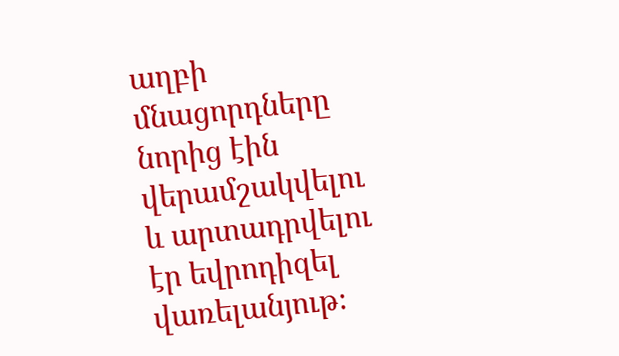աղբի մնացորդները նորից էին վերամշակվելու և արտադրվելու էր եվրոդիզել վառելանյութ։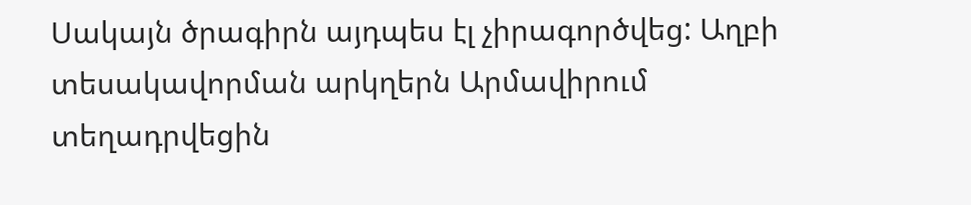Սակայն ծրագիրն այդպես էլ չիրագործվեց: Աղբի տեսակավորման արկղերն Արմավիրում տեղադրվեցին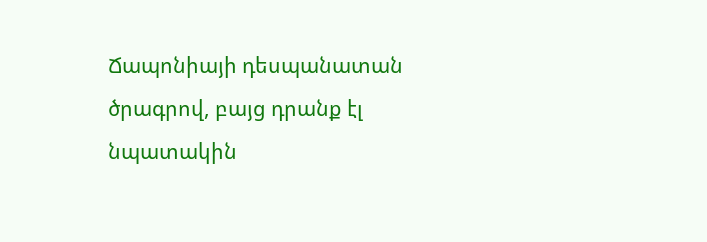Ճապոնիայի դեսպանատան ծրագրով, բայց դրանք էլ նպատակին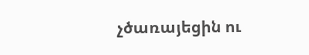չծառայեցին ու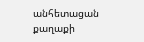անհետացան քաղաքի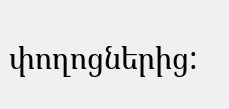փողոցներից: